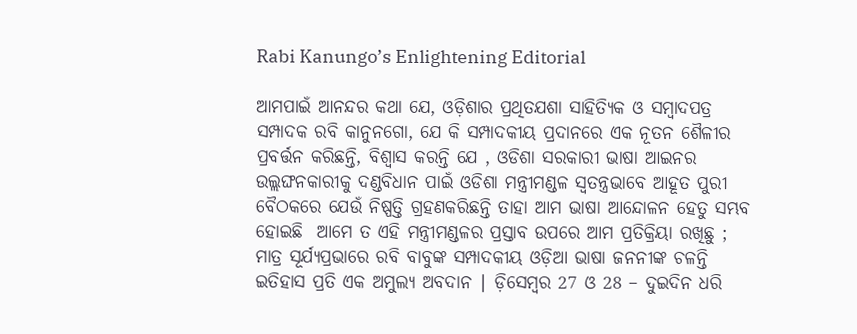Rabi Kanungo’s Enlightening Editorial

ଆମପାଇଁ ଆନନ୍ଦର କଥା ଯେ, ଓଡ଼ିଶାର ପ୍ରଥିତଯଶା ସାହିତ୍ୟିକ ଓ ସମ୍ବାଦପତ୍ର ସମ୍ପାଦକ ରବି କାନୁନଗୋ, ଯେ କି ସମ୍ପାଦକୀୟ ପ୍ରଦାନରେ ଏକ ନୂତନ ଶୈଳୀର ପ୍ରବର୍ତ୍ତନ କରିଛନ୍ତି, ବିଶ୍ଵାସ କରନ୍ତି ଯେ , ଓଡିଶା ସରକାରୀ ଭାଷା ଆଇନର ଉଲ୍ଲଙ୍ଘନକାରୀକୁ ଦଣ୍ଡବିଧାନ ପାଇଁ ଓଡିଶା ମନ୍ତ୍ରୀମଣ୍ଡଳ ସ୍ଵତନ୍ତ୍ରଭାବେ ଆହୂତ ପୁରୀ ବୈଠକରେ ଯେଉଁ ନିଷ୍ପତ୍ତି ଗ୍ରହଣକରିଛନ୍ତି ତାହା ଆମ ଭାଷା ଆନ୍ଦୋଳନ ହେତୁ ସମ୍ଭବ ହୋଇଛି  ଆମେ ତ ଏହି ମନ୍ତ୍ରୀମଣ୍ଡଳର ପ୍ରସ୍ତାବ ଉପରେ ଆମ ପ୍ରତିକ୍ରିୟା ରଖିଛୁ ; ମାତ୍ର ସୂର୍ଯ୍ୟପ୍ରଭାରେ ରବି ବାବୁଙ୍କ ସମ୍ପାଦକୀୟ ଓଡ଼ିଆ ଭାଷା ଜନନୀଙ୍କ ଚଳନ୍ତି ଇତିହାସ ପ୍ରତି ଏକ ଅମୁଲ୍ୟ ଅବଦାନ ∣ ଡ଼ିସେମ୍ବର 27 ଓ 28 – ଦୁଇଦିନ ଧରି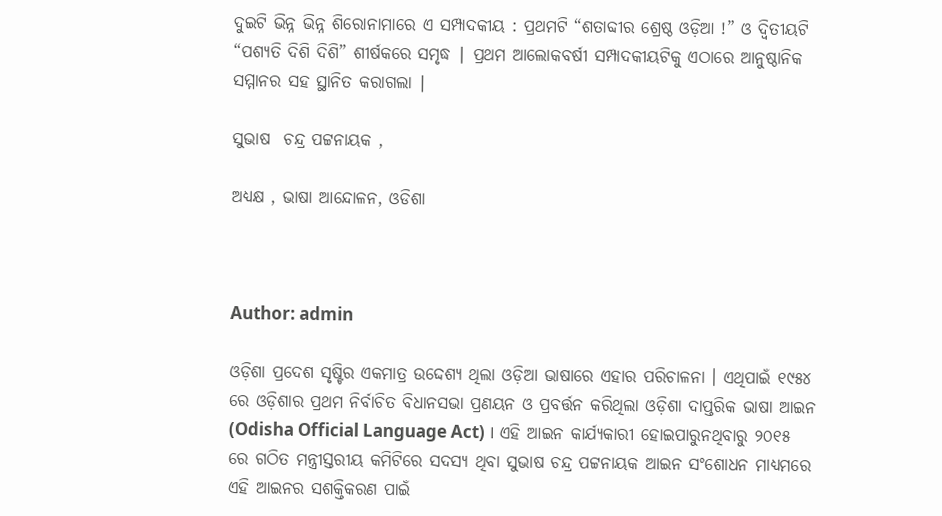ଦୁଇଟି ଭିନ୍ନ ଭିନ୍ନ ଶିରୋନାମାରେ ଏ ସମ୍ପାଦକୀୟ : ପ୍ରଥମଟି “ଶତାବ୍ଦୀର ଶ୍ରେଷ୍ଠ ଓଡ଼ିଆ !” ଓ ଦ୍ବିତୀୟଟି “ପଶ୍ୟତି ଦିଶି ଦିଶି” ଶୀର୍ଷକରେ ସମୃଦ୍ଧ ∣ ପ୍ରଥମ ଆଲୋକବର୍ଷୀ ସମ୍ପାଦକୀୟଟିକୁ ଏଠାରେ ଆନୁଷ୍ଠାନିକ ସମ୍ମାନର ସହ ସ୍ଥାନିତ କରାଗଲା ∣

ସୁଭାଷ  ଚନ୍ଦ୍ର ପଟ୍ଟନାୟକ ,

ଅଧ୍ୟକ୍ଷ , ଭାଷା ଆନ୍ଦୋଳନ, ଓଡିଶା



Author: admin

ଓଡ଼ିଶା ପ୍ରଦେଶ ସୃଷ୍ଟିର ଏକମାତ୍ର ଉଦ୍ଦେଶ୍ୟ ଥିଲା ଓଡ଼ିଆ ଭାଷାରେ ଏହାର ପରିଚାଳନା । ଏଥିପାଇଁ ୧୯୫୪ ରେ ଓଡ଼ିଶାର ପ୍ରଥମ ନିର୍ବାଚିତ ବିଧାନସଭା ପ୍ରଣୟନ ଓ ପ୍ରବର୍ତ୍ତନ କରିଥିଲା ଓଡ଼ିଶା ଦାପ୍ତରିକ ଭାଷା ଆଇନ (Odisha Official Language Act) । ଏହି ଆଇନ କାର୍ଯ୍ୟକାରୀ ହୋଇପାରୁନଥିବାରୁ ୨୦୧୫ ରେ ଗଠିତ ମନ୍ତ୍ରୀସ୍ତରୀୟ କମିଟିରେ ସଦସ୍ୟ ଥିବା ସୁଭାଷ ଚନ୍ଦ୍ର ପଟ୍ଟନାୟକ ଆଇନ ସଂଶୋଧନ ମାଧ୍ୟମରେ ଏହି ଆଇନର ସଶକ୍ତିକରଣ ପାଇଁ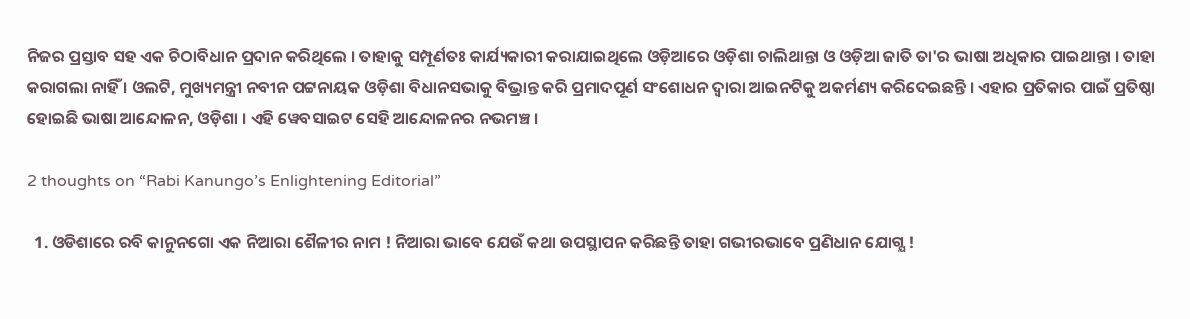ନିଜର ପ୍ରସ୍ତାବ ସହ ଏକ ଚିଠାବିଧାନ ପ୍ରଦାନ କରିଥିଲେ । ତାହାକୁ ସମ୍ପୂର୍ଣତଃ କାର୍ଯ୍ୟକାରୀ କରାଯାଇଥିଲେ ଓଡ଼ିଆରେ ଓଡ଼ିଶା ଚାଲିଥାନ୍ତା ଓ ଓଡ଼ିଆ ଜାତି ତା'ର ଭାଷା ଅଧିକାର ପାଇଥାନ୍ତା । ତାହା କରାଗଲା ନାହିଁ । ଓଲଟି, ମୁଖ୍ୟମନ୍ତ୍ରୀ ନବୀନ ପଟ୍ଟନାୟକ ଓଡ଼ିଶା ବିଧାନସଭାକୁ ବିଭ୍ରାନ୍ତ କରି ପ୍ରମାଦପୂର୍ଣ ସଂଶୋଧନ ଦ୍ଵାରା ଆଇନଟିକୁ ଅକର୍ମଣ୍ୟ କରିଦେଇଛନ୍ତି । ଏହାର ପ୍ରତିକାର ପାଇଁ ପ୍ରତିଷ୍ଠା ହୋଇଛି ଭାଷା ଆନ୍ଦୋଳନ, ଓଡ଼ିଶା । ଏହି ୱେବସାଇଟ ସେହି ଆନ୍ଦୋଳନର ନଭମଞ୍ଚ ।

2 thoughts on “Rabi Kanungo’s Enlightening Editorial”

  1. ଓଡିଶାରେ ରବି କାନୁନଗୋ ଏକ ନିଆରା ଶୈଳୀର ନାମ ! ନିଆରା ଭାବେ ଯେଉଁ କଥା ଉପସ୍ଥାପନ କରିଛନ୍ତି ତାହା ଗଭୀରଭାବେ ପ୍ରଣିଧାନ ଯୋଗ୍ଯ !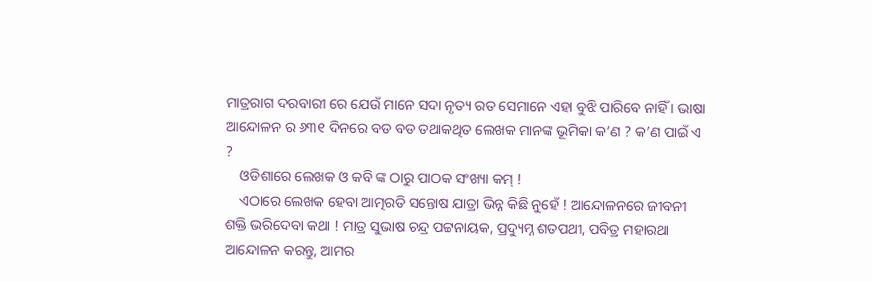ମାତ୍ରରାଗ ଦରବାରୀ ରେ ଯେଉଁ ମାନେ ସଦା ନୃତ୍ୟ ରତ ସେମାନେ ଏହା ବୁଝି ପାରିବେ ନାହିଁ । ଭାଷା ଆନ୍ଦୋଳନ ର ୬୩୧ ଦିନରେ ବଡ ବଡ ତଥାକଥିତ ଲେଖକ ମାନଙ୍କ ଭୂମିକା କ’ଣ ? କ’ଣ ପାଇଁ ଏ ?
    ଓଡିଶାରେ ଲେଖକ ଓ କବି ଙ୍କ ଠାରୁ ପାଠକ ସଂଖ୍ୟା କମ୍ !
    ଏଠାରେ ଲେଖକ ହେବା ଆତ୍ମରତି ସନ୍ତୋଷ ଯାତ୍ରା ଭିନ୍ନ କିଛି ନୁହେଁ ! ଆନ୍ଦୋଳନରେ ଜୀବନୀ ଶକ୍ତି ଭରିଦେବା କଥା ! ମାତ୍ର ସୁଭାଷ ଚନ୍ଦ୍ର ପଟ୍ଟନାୟକ, ପ୍ରଦ୍ୟୁମ୍ନ ଶତପଥୀ, ପବିତ୍ର ମହାରଥା ଆନ୍ଦୋଳନ କରନ୍ତୁ, ଆମର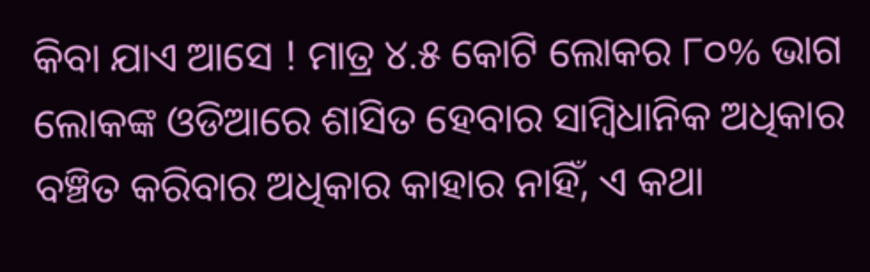କିବା ଯାଏ ଆସେ ! ମାତ୍ର ୪.୫ କୋଟି ଲୋକର ୮୦% ଭାଗ ଲୋକଙ୍କ ଓଡିଆରେ ଶାସିତ ହେବାର ସାମ୍ବିଧାନିକ ଅଧିକାର ବଞ୍ଚିତ କରିବାର ଅଧିକାର କାହାର ନାହିଁ, ଏ କଥା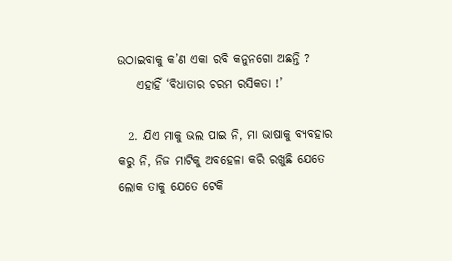ଉଠାଇବାକୁ କ’ଣ ଏକା ରବି କନୁନଗୋ ଅଛନ୍ତି ?
    ଏହାହିଁ ‘ବିଧାତାର ଚରମ ରସିକତା !’

  2. ଯିଏ ମାକୁ ଭଲ ପାଇ ନି, ମା ଭାଷାକୁ ବ୍ୟବହାର କରୁ ନି, ନିଜ ମାଟିକୁ ଅବହେଳା କରି ରଖୁଛି ଯେତେ ଲୋକ ତାକୁ ଯେତେ ଟେକି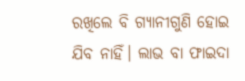ରଖିଲେ ବି ଗ୍ୟାନୀଗୁଣି ହୋଇ ଯିବ ନାହିଁ। ଲାଭ ବା ଫାଇଦା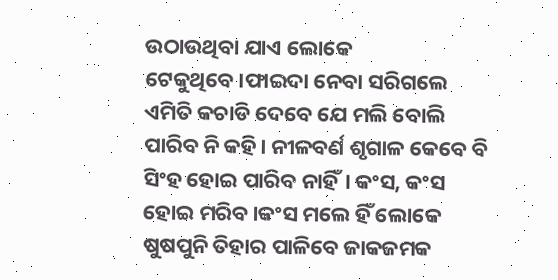ଉଠାଉଥିବା ଯାଏ ଲୋକେ ଟେକୁଥିବେ।ଫାଇଦା ନେବା ସରିଗଲେ ଏମିତି କଚାଡି ଦେବେ ଯେ ମଲି ବୋଲି ପାରିବ ନି କହି। ନୀଳବର୍ଣ ଶୃଗାଳ କେବେ ବି ସିଂହ ହୋଇ ପାରିବ ନାହିଁ। କଂସ, କଂସ ହୋଇ ମରିବ।କଂସ ମଲେ ହିଁ ଲୋକେ ଷୁଷପୁନି ତିହାର ପାଳିବେ ଜାକଜମକ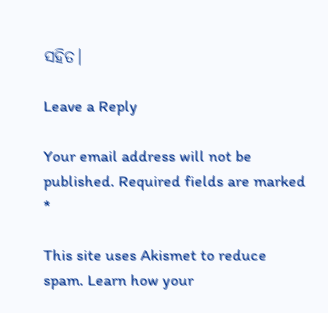ସହିତ।

Leave a Reply

Your email address will not be published. Required fields are marked *

This site uses Akismet to reduce spam. Learn how your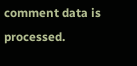comment data is processed.